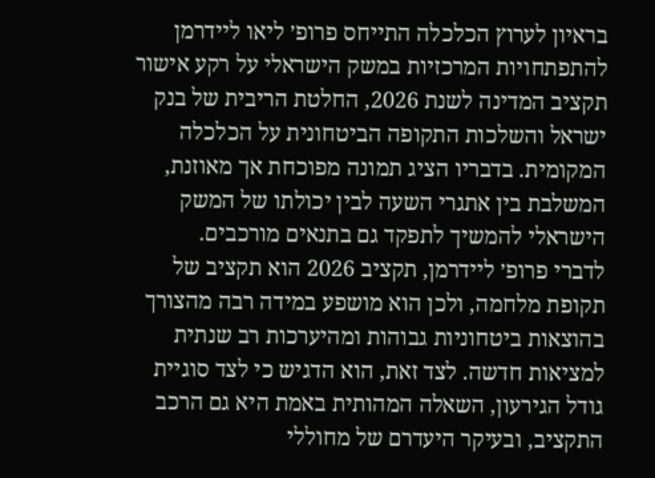בראיון לערוץ הכלכלה התייחס פרופ׳ ליאו ליידרמן להתפתחויות המרכזיות במשק הישראלי על רקע אישור תקציב המדינה לשנת 2026, החלטת הריבית של בנק ישראל והשלכות התקופה הביטחונית על הכלכלה המקומית. בדבריו הציג תמונה מפוכחת אך מאוזנת, המשלבת בין אתגרי השעה לבין יכולתו של המשק הישראלי להמשיך לתפקד גם בתנאים מורכבים.
לדברי פרופ׳ ליידרמן, תקציב 2026 הוא תקציב של תקופת מלחמה, ולכן הוא מושפע במידה רבה מהצורך בהוצאות ביטחוניות גבוהות ומהיערכות רב שנתית למציאות חדשה. לצד זאת, הוא הדגיש כי לצד סוגיית גודל הגירעון, השאלה המהותית באמת היא גם הרכב התקציב, ובעיקר היעדרם של מחוללי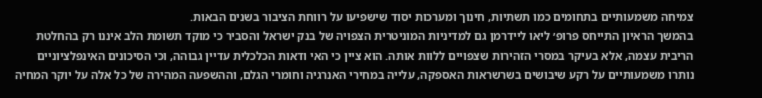צמיחה משמעותיים בתחומים כמו תשתיות, חינוך ומערכות יסוד שישפיעו על רווחת הציבור בשנים הבאות.
בהמשך הראיון התייחס פרופ׳ ליאו ליידרמן גם למדיניות המוניטרית הצפויה של בנק ישראל והסביר כי מוקד תשומת הלב איננו רק בהחלטת הריבית עצמה, אלא בעיקר במסרי הזהירות שצפויים ללוות אותה. הוא ציין כי האי ודאות הכלכלית עדיין גבוהה, וכי הסיכונים האינפלציוניים נותרו משמעותיים על רקע שיבושים בשרשראות האספקה, עלייה במחירי האנרגיה וחומרי הגלם, וההשפעה המהירה של כל אלה על יוקר המחיה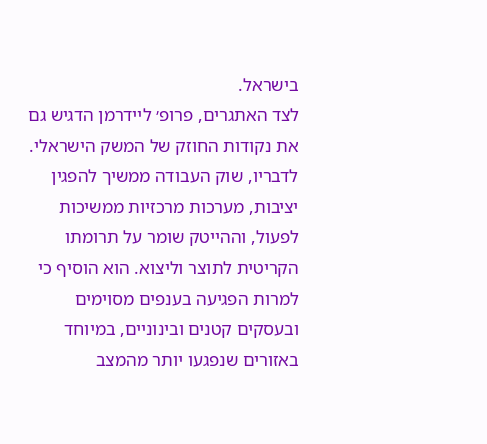בישראל.
לצד האתגרים, פרופ׳ ליידרמן הדגיש גם את נקודות החוזק של המשק הישראלי. לדבריו, שוק העבודה ממשיך להפגין יציבות, מערכות מרכזיות ממשיכות לפעול, וההייטק שומר על תרומתו הקריטית לתוצר וליצוא. הוא הוסיף כי למרות הפגיעה בענפים מסוימים ובעסקים קטנים ובינוניים, במיוחד באזורים שנפגעו יותר מהמצב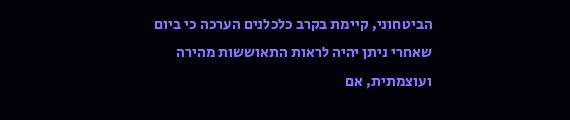הביטחוני, קיימת בקרב כלכלנים הערכה כי ביום שאחרי ניתן יהיה לראות התאוששות מהירה ועוצמתית, אם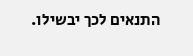התנאים לכך יבשילו.